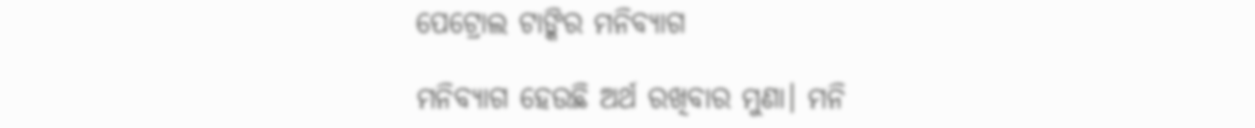ପେଟ୍ରୋଲ ଟାଙ୍କିର ମନିବ୍ୟାଗ

ମନିବ୍ୟାଗ ହେଉଛି ଅର୍ଥ ରଖିବାର ମୁଣା। ମନି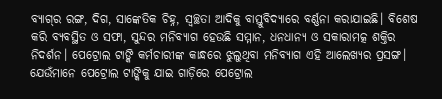ବ୍ୟାଗ୍‌ର ରଙ୍ଗ, ଦିଗ, ସାଙ୍କେତିକ ଚିହ୍ନ, ସ୍ବଚ୍ଛତା ଆଦିକୁ ବାସ୍ତୁବିଦ୍ୟାରେ ବର୍ଣ୍ଣନା କରାଯାଇଛି। ବିଶେଷ କରି ବ୍ୟବସ୍ଥିତ ଓ ସଫା, ସୁନ୍ଦର ମନିବ୍ୟାଗ ହେଉଛି ସମ୍ମାନ, ଧନଧାନ୍ୟ ଓ ସକାରାମତ୍କ ଶକ୍ତିର ନିଦର୍ଶନ। ପେଟ୍ରୋଲ ଟାଙ୍କି କର୍ମଚାରୀଙ୍କ କାନ୍ଧରେ ଝୁଲୁଥିବା ମନିବ୍ୟାଗ ଏହି ଆଲେଖ୍ୟର ପ୍ରସଙ୍ଗ। ଯେଉଁମାନେ ପେଟ୍ରୋଲ ଟାଙ୍କିକୁ ଯାଇ ଗାଡ଼ିରେ ପେଟ୍ରୋଲ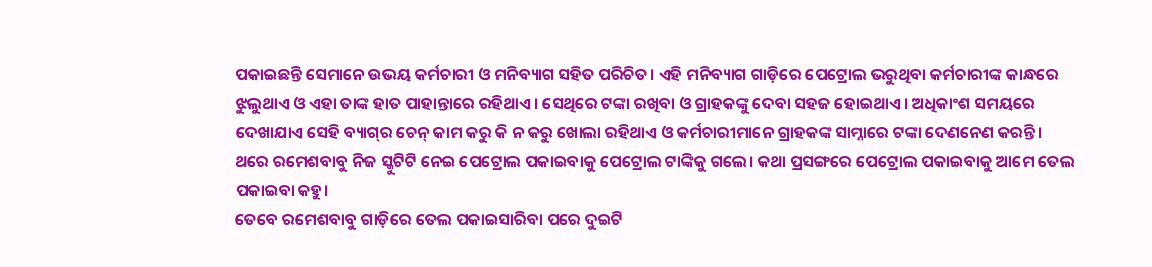ପକାଇଛନ୍ତି ସେମାନେ ଉଭୟ କର୍ମଚାରୀ ଓ ମନିବ୍ୟାଗ ସହିତ ପରିଚିତ। ଏହି ମନିବ୍ୟାଗ ଗାଡ଼ିରେ ପେଟ୍ରୋଲ ଭରୁଥିବା କର୍ମଚାରୀଙ୍କ କାନ୍ଧରେ ଝୁଲୁଥାଏ ଓ ଏହା ତାଙ୍କ ହାତ ପାହାନ୍ତାରେ ରହିଥାଏ। ସେଥିରେ ଟଙ୍କା ରଖିବା ଓ ଗ୍ରାହକଙ୍କୁ ଦେବା ସହଜ ହୋଇଥାଏ। ଅଧିକାଂଶ ସମୟରେ ଦେଖାଯାଏ ସେହି ବ୍ୟାଗ୍‌ର ଚେନ୍‌ କାମ କରୁ କି ନ କରୁ ଖୋଲା ରହିଥାଏ ଓ କର୍ମଚାରୀମାନେ ଗ୍ରାହକଙ୍କ ସାମ୍ନାରେ ଟଙ୍କା ଦେଣନେଣ କରନ୍ତି।
ଥରେ ରମେଶବାବୁ ନିଜ ସ୍କୁଟିଟି ନେଇ ପେଟ୍ରୋଲ ପକାଇବାକୁ ପେଟ୍ରୋଲ ଟାଙ୍କିକୁ ଗଲେ। କଥା ପ୍ରସଙ୍ଗରେ ପେଟ୍ରୋଲ ପକାଇବାକୁ ଆମେ ତେଲ ପକାଇବା କହୁ।
ତେବେ ରମେଶବାବୁ ଗାଡ଼ିରେ ତେଲ ପକାଇସାରିବା ପରେ ଦୁଇଟି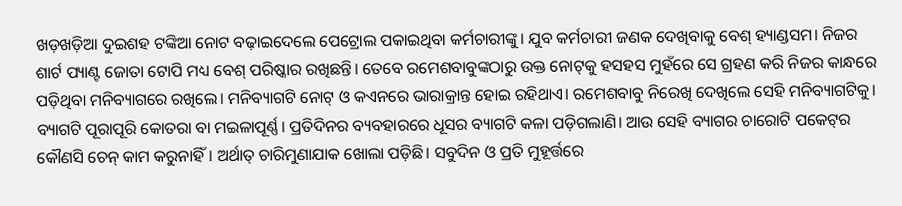ଖଡ଼ଖଡ଼ିଆ ଦୁଇଶହ ଟଙ୍କିଆ ନୋଟ ବଢ଼ାଇଦେଲେ ପେଟ୍ରୋଲ ପକାଇଥିବା କର୍ମଚାରୀଙ୍କୁ। ଯୁବ କର୍ମଚାରୀ ଜଣକ ଦେଖିବାକୁ ବେଶ୍‌ ହ୍ୟାଣ୍ଡସମ। ନିଜର ଶାର୍ଟ ପ୍ୟାଣ୍ଟ ଜୋତା ଟୋପି ମଧ୍ୟ ବେଶ୍‌ ପରିଷ୍କାର ରଖିଛନ୍ତି। ତେବେ ରମେଶବାବୁଙ୍କଠାରୁ ଉକ୍ତ ନୋଟ୍‌କୁ ହସହସ ମୁହଁରେ ସେ ଗ୍ରହଣ କରି ନିଜର କାନ୍ଧରେ ପଡ଼ିଥିବା ମନିବ୍ୟାଗରେ ରଖିଲେ। ମନିବ୍ୟାଗଟି ନୋଟ୍‌ ଓ କଏନରେ ଭାରାକ୍ରାନ୍ତ ହୋଇ ରହିଥାଏ। ରମେଶବାବୁ ନିରେଖି ଦେଖିଲେ ସେହି ମନିବ୍ୟାଗଟିକୁ। ବ୍ୟାଗଟି ପୂରାପୂରି କୋତରା ବା ମଇଳାପୂର୍ଣ୍ଣ। ପ୍ରତିଦିନର ବ୍ୟବହାରରେ ଧୂସର ବ୍ୟାଗଟି କଳା ପଡ଼ିଗଲାଣି। ଆଉ ସେହି ବ୍ୟାଗର ଚାରୋଟି ପକେଟ୍‌ର କୌଣସି ଚେନ୍‌ କାମ କରୁନାହିଁ। ଅର୍ଥାତ୍‌ ଚାରିମୁଣାଯାକ ଖୋଲା ପଡ଼ିଛି। ସବୁଦିନ ଓ ପ୍ରତି ମୁହୂର୍ତ୍ତରେ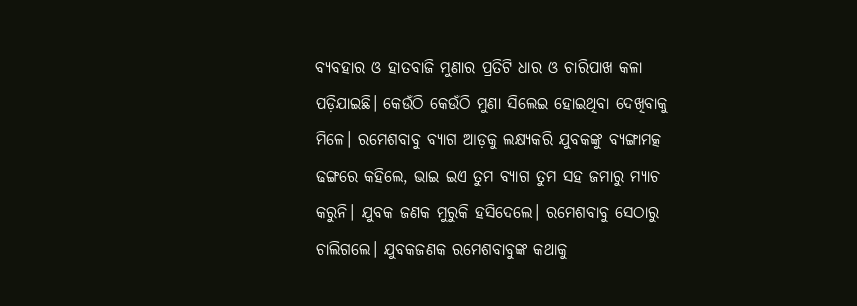ବ୍ୟବହାର ଓ ହାତବାଜି ମୁଣାର ପ୍ରତିଟି ଧାର ଓ ଚାରିପାଖ କଳା ପଡ଼ିଯାଇଛି। କେଉଁଠି କେଉଁଠି ମୁଣା ସିଲେଇ ହୋଇଥିବା ଦେଖିବାକୁ ମିଳେ। ରମେଶବାବୁ ବ୍ୟାଗ ଆଡ଼କୁ ଲକ୍ଷ୍ୟକରି ଯୁବକଙ୍କୁ ବ୍ୟଙ୍ଗାମତ୍କ ଢଙ୍ଗରେ କହିଲେ, ଭାଇ ଇଏ ତୁମ ବ୍ୟାଗ ତୁମ ସହ ଜମାରୁ ମ୍ୟାଚ କରୁନି। ଯୁବକ ଜଣକ ମୁରୁକି ହସିଦେଲେ। ରମେଶବାବୁ ସେଠାରୁ ଚାଲିଗଲେ। ଯୁବକଜଣକ ରମେଶବାବୁଙ୍କ କଥାକୁ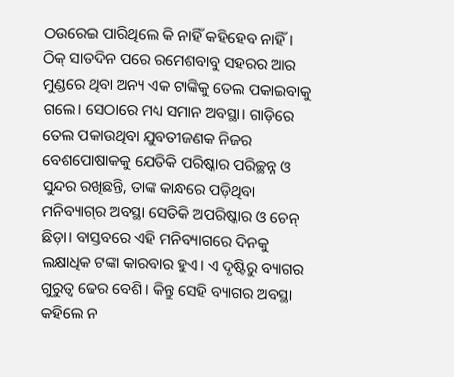ଠଉରେଇ ପାରିଥିଲେ କି ନାହିଁ କହିହେବ ନାହିଁ। ଠିକ୍‌ ସାତଦିନ ପରେ ରମେଶବାବୁ ସହରର ଆର ମୁଣ୍ଡରେ ଥିବା ଅନ୍ୟ ଏକ ଟାଙ୍କିକୁ ତେଲ ପକାଇବାକୁ ଗଲେ। ସେଠାରେ ମଧ୍ୟ ସମାନ ଅବସ୍ଥା। ଗାଡ଼ିରେ ତେଲ ପକାଉଥିବା ଯୁବତୀଜଣକ ନିଜର ବେଶପୋଷାକକୁ ଯେତିକି ପରିଷ୍କାର ପରିଚ୍ଛନ୍ନ ଓ ସୁନ୍ଦର ରଖିଛନ୍ତି, ତାଙ୍କ କାନ୍ଧରେ ପଡ଼ିଥିବା ମନିବ୍ୟାଗ୍‌ର ଅବସ୍ଥା ସେତିକି ଅପରିଷ୍କାର ଓ ଚେନ୍‌ ଛିଡ଼ା। ବାସ୍ତବରେ ଏହି ମନିବ୍ୟାଗରେ ଦିନକୁ ଲକ୍ଷାଧିକ ଟଙ୍କା କାରବାର ହୁଏ। ଏ ଦୃଷ୍ଟିରୁ ବ୍ୟାଗର ଗୁରୁତ୍ୱ ଢେର ବେଶି। କିନ୍ତୁ ସେହି ବ୍ୟାଗର ଅବସ୍ଥା କହିଲେ ନ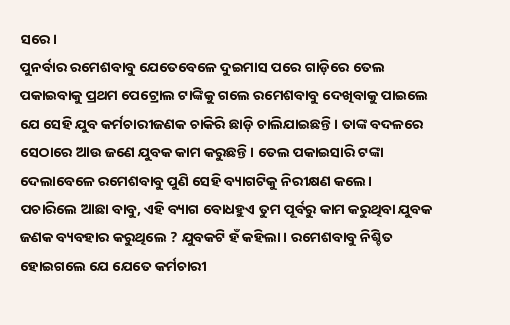ସରେ।
ପୁନର୍ବାର ରମେଶବାବୁ ଯେତେବେଳେ ଦୁଇମାସ ପରେ ଗାଡ଼ିରେ ତେଲ ପକାଇବାକୁ ପ୍ରଥମ ପେଟ୍ରୋଲ ଟାଙ୍କିକୁ ଗଲେ ରମେଶବାବୁ ଦେଖିବାକୁ ପାଇଲେ ଯେ ସେହି ଯୁବ କର୍ମଚାରୀଜଣକ ଚାକିରି ଛାଡ଼ି ଚାଲିଯାଇଛନ୍ତି। ତାଙ୍କ ବଦଳରେ ସେଠାରେ ଆଉ ଜଣେ ଯୁବକ କାମ କରୁଛନ୍ତି। ତେଲ ପକାଇସାରି ଟଙ୍କା ଦେଲାବେଳେ ରମେଶବାବୁ ପୁଣି ସେହି ବ୍ୟାଗଟିକୁ ନିରୀକ୍ଷଣ କଲେ।
ପଚାରିଲେ ଆଛା ବାବୁ, ଏହି ବ୍ୟାଗ ବୋଧହୁଏ ତୁମ ପୂର୍ବରୁ କାମ କରୁଥିବା ଯୁବକ ଜଣକ ବ୍ୟବହାର କରୁଥିଲେ ? ଯୁବକଟି ହଁ କହିଲା। ରମେଶବାବୁ ନିଶ୍ଚିତ ହୋଇଗଲେ ଯେ ଯେତେ କର୍ମଚାରୀ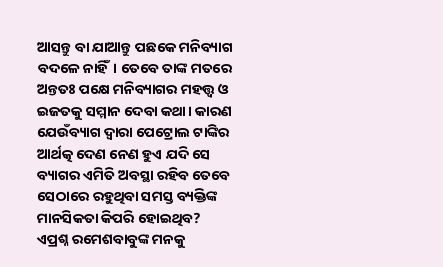ଆସନ୍ତୁ ବା ଯାଆନ୍ତୁ ପଛକେ ମନିବ୍ୟାଗ ବଦଳେ ନାହିଁ। ତେବେ ତାଙ୍କ ମତରେ ଅନ୍ତତଃ ପକ୍ଷେ ମନିବ୍ୟାଗର ମହତ୍ତ୍ୱ ଓ ଇଜତକୁ ସମ୍ମାନ ଦେବା କଥା। କାରଣ ଯେଉଁବ୍ୟାଗ ଦ୍ୱାରା ପେଟ୍ରୋଲ ଟାଙ୍କିର ଆର୍ଥତ୍କ ଦେଣ ନେଣ ହୁଏ ଯଦି ସେ ବ୍ୟାଗର ଏମିତି ଅବସ୍ଥା ରହିବ ତେବେ ସେଠାରେ ରହୁଥିବା ସମସ୍ତ ବ୍ୟକ୍ତିଙ୍କ ମାନସିକତା କିପରି ହୋଇଥିବ? ଏପ୍ରଶ୍ନ ରମେଶବାବୁଙ୍କ ମନକୁ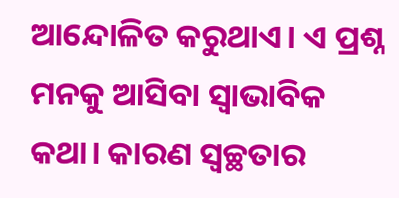ଆନ୍ଦୋଳିତ କରୁଥାଏ। ଏ ପ୍ରଶ୍ନ ମନକୁ ଆସିବା ସ୍ବାଭାବିକ କଥା। କାରଣ ସ୍ବଚ୍ଛତାର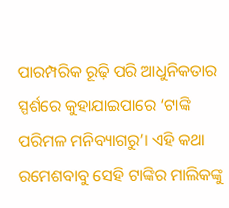ପାରମ୍ପରିକ ରୂଢ଼ି ପରି ଆଧୁନିକତାର ସ୍ପର୍ଶରେ କୁହାଯାଇପାରେ ‘ଟାଙ୍କି ପରିମଳ ମନିବ୍ୟାଗରୁ’। ଏହି କଥା ରମେଶବାବୁ ସେହି ଟାଙ୍କିର ମାଲିକଙ୍କୁ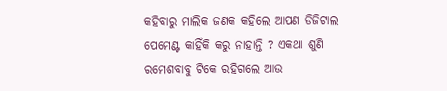କହିବାରୁ ମାଲିକ ଜଣକ କହିଲେ ଆପଣ ଡିଜିଟାଲ ପେମେଣ୍ଟ କାହିଁକି କରୁ ନାହାନ୍ତି ? ଏକଥା ଶୁଣି ରମେଶବାବୁ ଟିକେ ରହିଗଲେ ଆଉ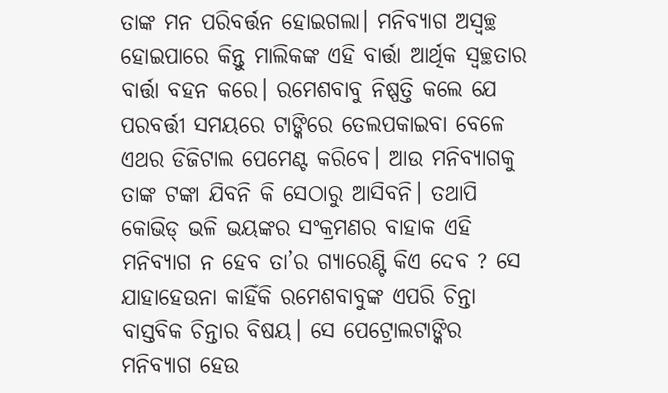ତାଙ୍କ ମନ ପରିବର୍ତ୍ତନ ହୋଇଗଲା। ମନିବ୍ୟାଗ ଅସ୍ବଚ୍ଛ ହୋଇପାରେ କିନ୍ତୁ ମାଲିକଙ୍କ ଏହି ବାର୍ତ୍ତା ଆର୍ଥିକ ସ୍ବଚ୍ଛତାର ବାର୍ତ୍ତା ବହନ କରେ। ରମେଶବାବୁ ନିଷ୍ପତ୍ତି କଲେ ଯେ ପରବର୍ତ୍ତୀ ସମୟରେ ଟାଙ୍କିରେ ତେଲପକାଇବା ବେଳେ ଏଥର ଡିଜିଟାଲ ପେମେଣ୍ଟ କରିବେ। ଆଉ ମନିବ୍ୟାଗକୁ ତାଙ୍କ ଟଙ୍କା ଯିବନି କି ସେଠାରୁ ଆସିବନି। ତଥାପି କୋଭିଡ୍‌ ଭଳି ଭୟଙ୍କର ସଂକ୍ରମଣର ବାହାକ ଏହି ମନିବ୍ୟାଗ ନ ହେବ ତା’ର ଗ୍ୟାରେଣ୍ଟି କିଏ ଦେବ ? ସେ ଯାହାହେଉନା କାହିଁକି ରମେଶବାବୁଙ୍କ ଏପରି ଚିନ୍ତା ବାସ୍ତବିକ ଚିନ୍ତାର ବିଷୟ। ସେ ପେଟ୍ରୋଲଟାଙ୍କିର ମନିବ୍ୟାଗ ହେଉ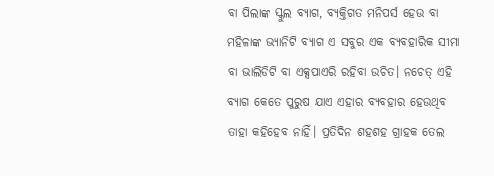ବା ପିଲାଙ୍କ ସ୍କୁଲ ବ୍ୟାଗ, ବ୍ୟକ୍ତିଗତ ମନିପର୍ସ ହେଉ ବା ମହିଳାଙ୍କ ଭ୍ୟାନିଟି ବ୍ୟାଗ ଏ ସବୁର ଏକ ବ୍ୟବହାରିକ ସୀମା ବା ଭାଲିଡିଟି ବା ଏକ୍ସପାଏରି ରହିବା ଉଚିତ। ନଚେତ୍‌ ଏହି ବ୍ୟାଗ କେତେ ପୁରୁଷ ଯାଏ ଏହାର ବ୍ୟବହାର ହେଉଥିବ ତାହା କହିହେବ ନାହିଁ। ପ୍ରତିଦିନ ଶହଶହ ଗ୍ରାହକ ତେଲ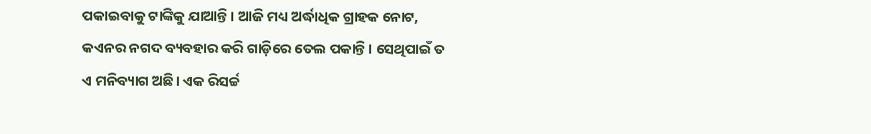ପକାଇବାକୁ ଟାଙ୍କିକୁ ଯାଆନ୍ତି। ଆଜି ମଧ୍ୟ ଅର୍ଦ୍ଧାଧିକ ଗ୍ରାହକ ନୋଟ, କଏନର ନଗଦ ବ୍ୟବହାର କରି ଗାଡ଼ିରେ ତେଲ ପକାନ୍ତି। ସେଥିପାଇଁ ତ ଏ ମନିବ୍ୟାଗ ଅଛି। ଏକ ରିସର୍ଚ୍ଚ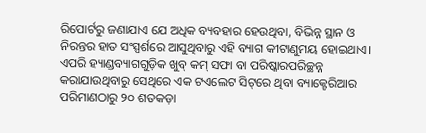ରିପୋର୍ଟରୁ ଜଣାଯାଏ ଯେ ଅଧିକ ବ୍ୟବହାର ହେଉଥିବା, ବିଭିନ୍ନ ସ୍ଥାନ ଓ ନିରନ୍ତର ହାତ ସଂସ୍ପର୍ଶରେ ଆସୁଥିବାରୁ ଏହି ବ୍ୟାଗ କୀଟାଣୁମୟ ହୋଇଥାଏ। ଏପରି ହ୍ୟାଣ୍ଡବ୍ୟାଗଗୁଡ଼ିକ ଖୁବ୍‌ କମ୍‌ ସଫା ବା ପରିଷ୍କାରପରିଚ୍ଛନ୍ନ କରାଯାଉଥିବାରୁ ସେଥିରେ ଏକ ଟଏଲେଟ ସିଟ୍‌ରେ ଥିବା ବ୍ୟାକ୍ଟେରିଆର ପରିମାଣଠାରୁ ୨୦ ଶତକଡ଼ା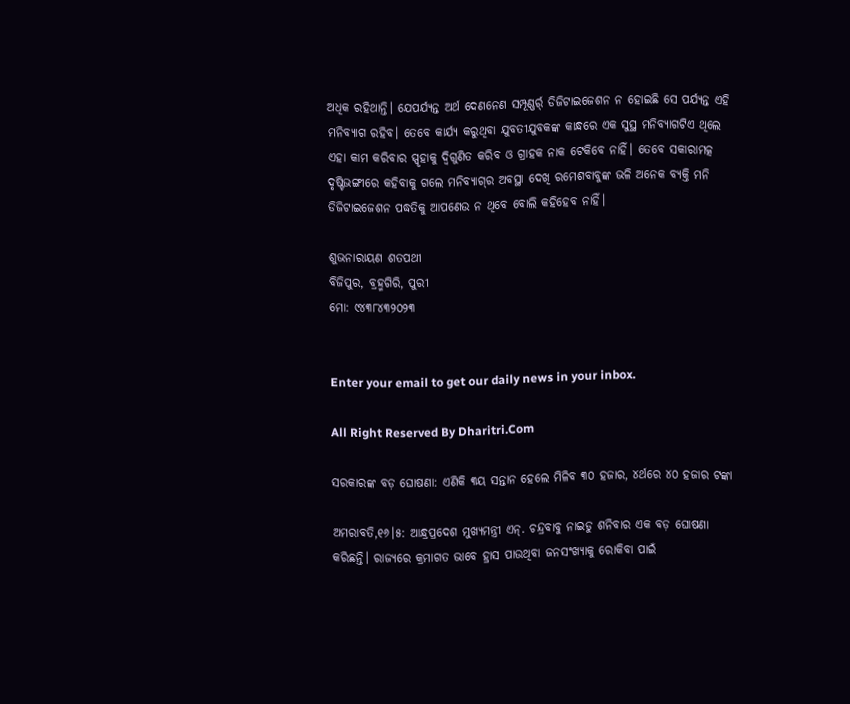ଅଧିକ ରହିଥାନ୍ତି। ଯେପର୍ଯ୍ୟନ୍ତ ଅର୍ଥ ଦେଣନେଣ ସମ୍ପୂଣ୍ଣର୍ର୍ ଡିଜିଟାଇଜେଶନ ନ ହୋଇଛି ସେ ପର୍ଯ୍ୟନ୍ତ ଏହି ମନିବ୍ୟାଗ ରହିବ। ତେବେ କାର୍ଯ୍ୟ କରୁଥିବା ଯୁବତୀଯୁବକଙ୍କ କାନ୍ଧରେ ଏକ ସୁସ୍ଥ ମନିବ୍ୟାଗଟିଏ ଥିଲେ ଏହା କାମ କରିବାର ସ୍ପୃହାକୁ ଦ୍ୱିଗୁଣିତ କରିବ ଓ ଗ୍ରାହକ ନାକ ଟେକିବେ ନାହିଁ। ତେବେ ସକାରାମତ୍କ ଦୃଷ୍ଟିଭଙ୍ଗୀରେ କହିବାକୁ ଗଲେ ମନିବ୍ୟାଗ୍‌ର ଅବସ୍ଥା ଦେଖି ରମେଶବାବୁଙ୍କ ଭଳି ଅନେକ ବ୍ୟକ୍ତି ମନି ଡିଜିଟାଇଜେଶନ ପଦ୍ଧତିକୁ ଆପଣେଉ ନ ଥିବେ ବୋଲି କହିହେବ ନାହିଁ।

ଶୁଭନାରାୟଣ ଶତପଥୀ
ବିଜିପୁର, ବ୍ରହ୍ମଗିରି, ପୁରୀ
ମୋ: ୯୪୩୮୪୩୨୦୨୩


Enter your email to get our daily news in your inbox.

All Right Reserved By Dharitri.Com

ସରକାରଙ୍କ ବଡ଼ ଘୋଷଣା: ଏଣିକି ୩ୟ ସନ୍ତାନ ହେଲେ ମିଳିବ ୩୦ ହଜାର, ୪ର୍ଥରେ ୪୦ ହଜାର ଟଙ୍କା

ଅମରାବତି,୧୬।୫: ଆନ୍ଧ୍ରପ୍ରଦେଶ ମୁଖ୍ୟମନ୍ତ୍ରୀ ଏନ୍‌. ଚନ୍ଦ୍ରବାବୁ ନାଇଡୁ ଶନିବାର ଏକ ବଡ଼ ଘୋଷଣା କରିଛନ୍ତି। ରାଜ୍ୟରେ କ୍ରମାଗତ ଭାବେ ହ୍ରାସ ପାଉଥିବା ଜନସଂଖ୍ୟାକୁ ରୋକିବା ପାଇଁ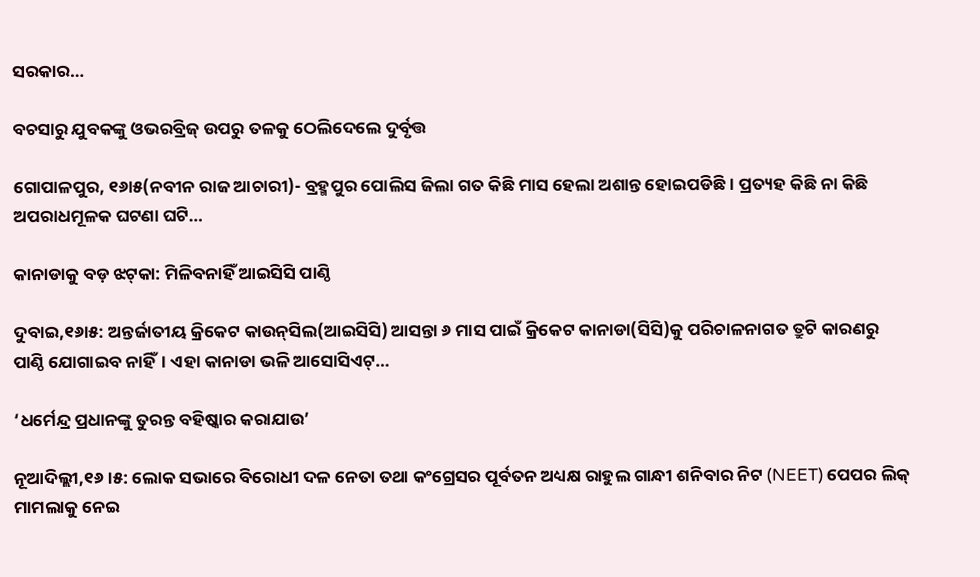ସରକାର…

ବଚସାରୁ ଯୁବକଙ୍କୁ ଓଭରବ୍ରିଜ୍‌ ଉପରୁ ତଳକୁ ଠେଲିଦେଲେ ଦୁର୍ବୃତ୍ତ

ଗୋପାଳପୁର, ୧୬ା୫(ନବୀନ ରାଜ ଆଚାରୀ)- ବ୍ରହ୍ମପୁର ପୋଲିସ ଜିଲା ଗତ କିଛି ମାସ ହେଲା ଅଶାନ୍ତ ହୋଇପଡିଛି। ପ୍ରତ୍ୟହ କିଛି ନା କିଛି ଅପରାଧମୂଳକ ଘଟଣା ଘଟି…

କାନାଡାକୁ ବଡ଼ ଝଟ୍‌କା: ମିଳିବନାହିଁ ଆଇସିସି ପାଣ୍ଠି

ଦୁବାଇ,୧୬ା୫: ଅନ୍ତର୍ଜାତୀୟ କ୍ରିକେଟ କାଉନ୍‌ସିଲ(ଆଇସିସି) ଆସନ୍ତା ୬ ମାସ ପାଇଁ କ୍ରିକେଟ କାନାଡା(ସିସି)କୁ ପରିଚାଳନାଗତ ତ୍ରୁଟି କାରଣରୁ ପାଣ୍ଠି ଯୋଗାଇବ ନାହିଁ। ଏହା କାନାଡା ଭଳି ଆସୋସିଏଟ୍‌…

‘ଧର୍ମେନ୍ଦ୍ର ପ୍ରଧାନଙ୍କୁ ତୁରନ୍ତ ବହିଷ୍କାର କରାଯାଉ’

ନୂଆଦିଲ୍ଲୀ,୧୬।୫: ଲୋକ ସଭାରେ ବିରୋଧୀ ଦଳ ନେତା ତଥା କଂଗ୍ରେସର ପୂର୍ବତନ ଅଧ୍ୟକ୍ଷ ରାହୁଲ ଗାନ୍ଧୀ ଶନିବାର ନିଟ (NEET) ପେପର ଲିକ୍‌ ମାମଲାକୁ ନେଇ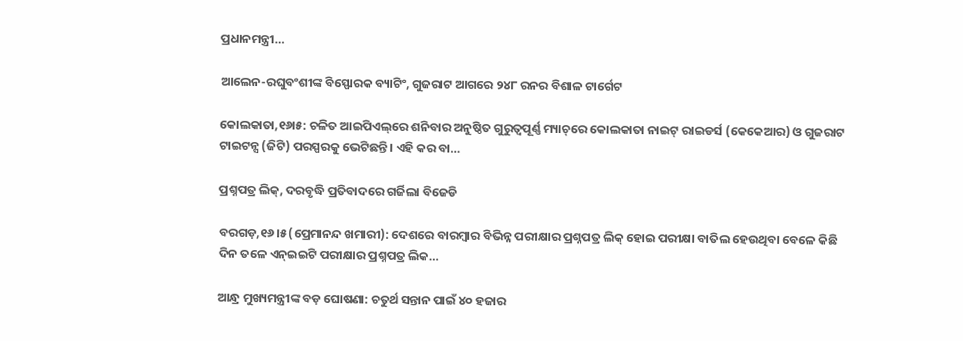ପ୍ରଧାନମନ୍ତ୍ରୀ…

ଆଲେନ-ରଘୁବଂଶୀଙ୍କ ବିସ୍ଫୋରକ ବ୍ୟାଟିଂ, ଗୁଜରାଟ ଆଗରେ ୨୪୮ ରନର ବିଶାଳ ଟାର୍ଗେଟ

କୋଲକାତା,୧୬ା୫: ଚଳିତ ଆଇପିଏଲ୍‌ରେ ଶନିବାର ଅନୁଷ୍ଠିତ ଗୁରୁତ୍ୱପୂର୍ଣ୍ଣ ମ୍ୟାଚ୍‌ରେ କୋଲକାତା ନାଇଟ୍‌ ରାଇଡର୍ସ (କେକେଆର) ଓ ଗୁଜରାଟ ଟାଇଟନ୍ସ (ଜିଟି) ପରସ୍ପରକୁ ଭେଟିଛନ୍ତି। ଏହି କର ବା…

ପ୍ରଶ୍ନପତ୍ର ଲିକ୍‌, ଦରବୃଦ୍ଧି ପ୍ରତିବାଦରେ ଗର୍ଜିଲା ବିଜେଡି

ବରଗଡ଼,୧୬।୫(ପ୍ରେମାନନ୍ଦ ଖମାରୀ): ଦେଶରେ ବାରମ୍ବାର ବିଭିନ୍ନ ପରୀକ୍ଷାର ପ୍ରଶ୍ନପତ୍ର ଲିକ୍‌ ହୋଇ ପରୀକ୍ଷା ବାତିଲ ହେଉଥିବା ବେଳେ କିଛି ଦିନ ତଳେ ଏନ୍‌ଇଇଟି ପରୀକ୍ଷାର ପ୍ରଶ୍ନପତ୍ର ଲିକ…

ଆନ୍ଧ୍ର ମୁଖ୍ୟମନ୍ତ୍ରୀଙ୍କ ବଡ଼ ଘୋଷଣା: ଚତୁର୍ଥ ସନ୍ତାନ ପାଇଁ ୪୦ ହଜାର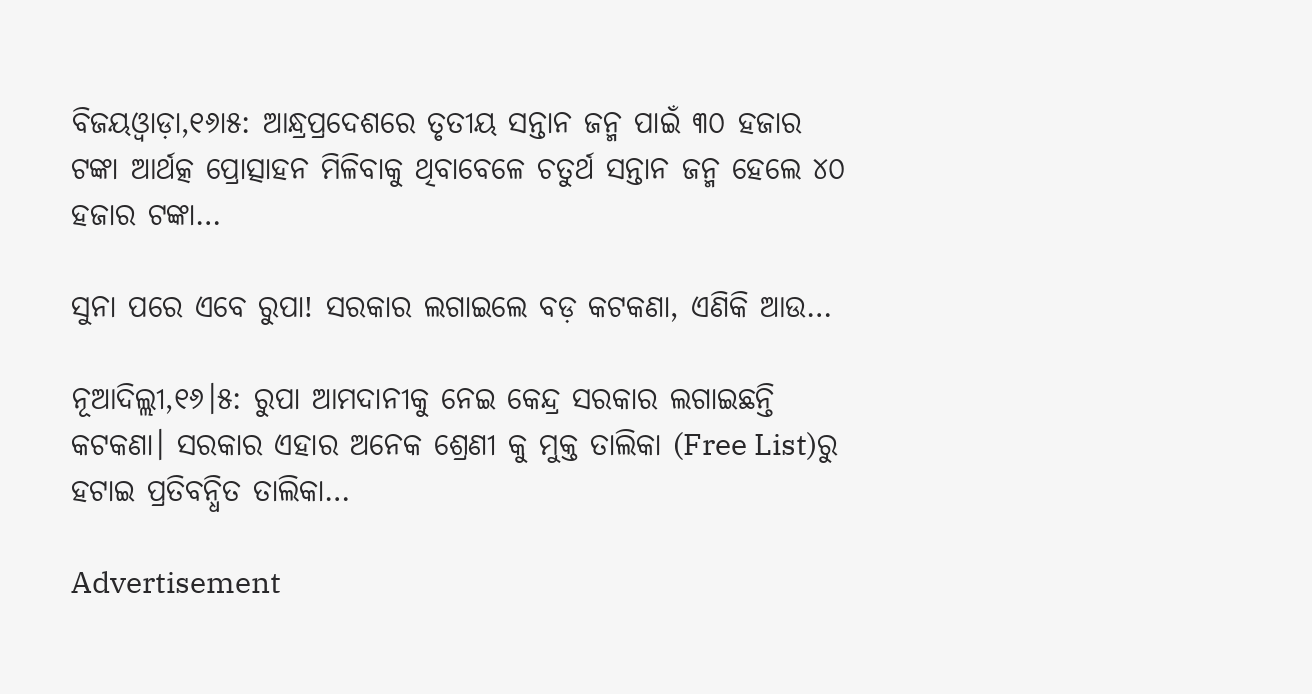ବିଜୟଓ୍ବାଡ଼ା,୧୬ା୫: ଆନ୍ଧ୍ରପ୍ରଦେଶରେ ତୃତୀୟ ସନ୍ତାନ ଜନ୍ମ ପାଇଁ ୩୦ ହଜାର ଟଙ୍କା ଆର୍ଥତ୍କ ପ୍ରୋତ୍ସାହନ ମିଳିବାକୁ ଥିବାବେଳେ ଚତୁର୍ଥ ସନ୍ତାନ ଜନ୍ମ ହେଲେ ୪୦ ହଜାର ଟଙ୍କା…

ସୁନା ପରେ ଏବେ ରୁପା! ସରକାର ଲଗାଇଲେ ବଡ଼ କଟକଣା, ଏଣିକି ଆଉ…

ନୂଆଦିଲ୍ଲୀ,୧୬।୫: ରୁପା ଆମଦାନୀକୁ ନେଇ କେନ୍ଦ୍ର ସରକାର ଲଗାଇଛନ୍ତି କଟକଣା। ସରକାର ଏହାର ଅନେକ ଶ୍ରେଣୀ କୁ ମୁକ୍ତ ତାଲିକା (Free List)ରୁ ହଟାଇ ପ୍ରତିବନ୍ଧିତ ତାଲିକା…

Advertisement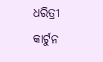ଧରିତ୍ରୀ କାର୍ଟୁନ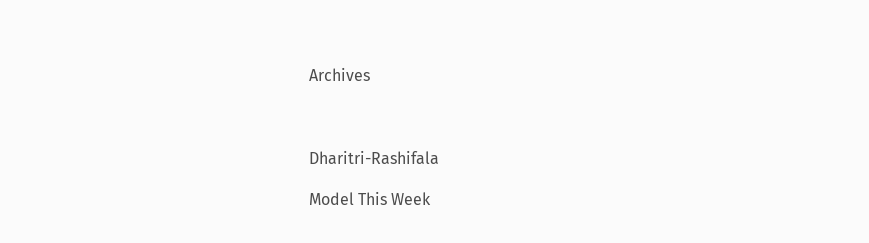Archives



Dharitri-Rashifala

Model This Week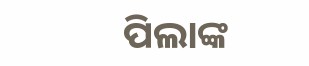ପିଲାଙ୍କ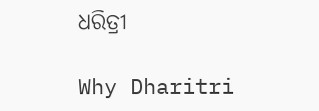ଧରିତ୍ରୀ

Why Dharitri